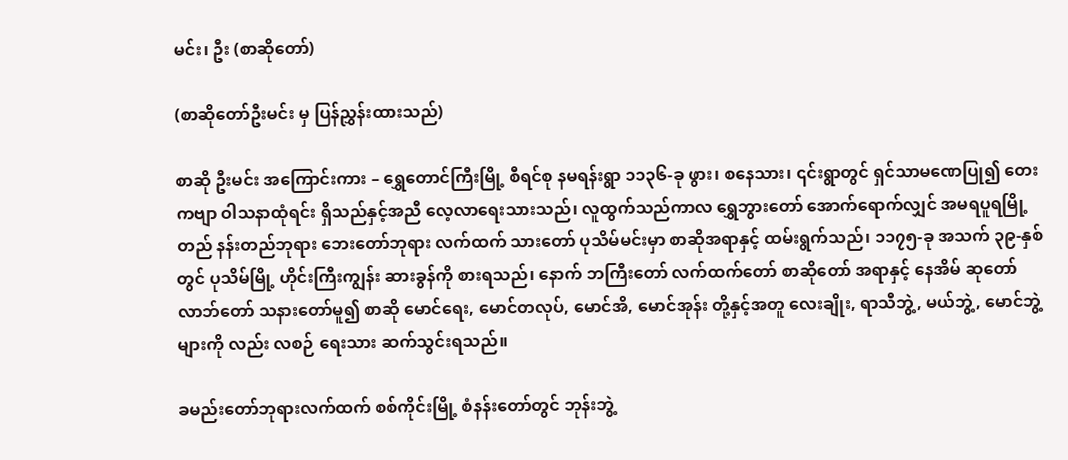မင်း၊ ဦး (စာဆိုတော်)

(စာဆိုတော်ဦးမင်း မှ ပြန်ညွှန်းထားသည်)

စာဆို ဦးမင်း အကြောင်းကား – ရွှေတောင်ကြီးမြို့ စီရင်စု နမရန်းရွာ ၁၁၃၆-ခု ဖွား၊ စနေသား၊ ၎င်းရွာတွင် ရှင်သာမဏေပြု၍ တေးကဗျာ ဝါသနာထုံရင်း ရှိသည်နှင့်အညီ လေ့လာရေးသားသည်၊ လူထွက်သည်ကာလ ရွှေဘွားတော် အောက်ရောက်လျှင် အမရပူရမြို့တည် နန်းတည်ဘုရား ဘေးတော်ဘုရား လက်ထက် သားတော် ပုသိမ်မင်းမှာ စာဆိုအရာနှင့် ထမ်းရွက်သည်၊ ၁၁၇၅-ခု အသက် ၃၉-နှစ်တွင် ပုသိမ်မြို့ ဟိုင်းကြီးကျွန်း ဆားခွန်ကို စားရသည်၊ နောက် ဘကြီးတော် လက်ထက်တော် စာဆိုတော် အရာနှင့် နေအိမ် ဆုတော် လာဘ်တော် သနားတော်မူ၍ စာဆို မောင်ရေး, မောင်တလုပ်, မောင်အိ, မောင်အုန်း တို့နှင့်အတူ လေးချိုး, ရာသီဘွဲ့, မယ်ဘွဲ့, မောင်ဘွဲ့ များကို လည်း လစဉ် ရေးသား ဆက်သွင်းရသည်။

ခမည်းတော်ဘုရားလက်ထက် စစ်ကိုင်းမြို့ စံနန်းတော်တွင် ဘုန်းဘွဲ့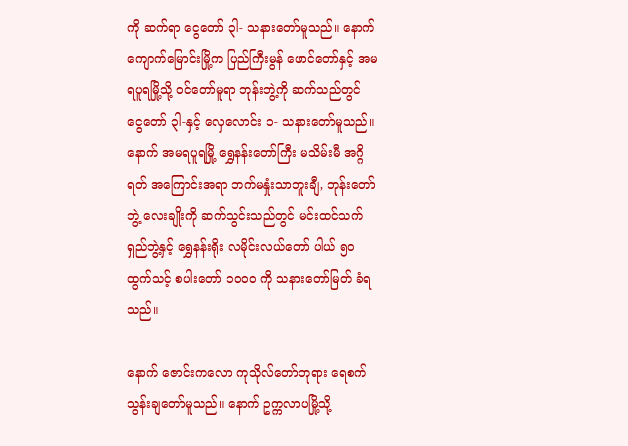ကို ဆက်ရာ ငွေတော် ၃ါ- သနားတော်မူသည်။ နောက် ကျောက်မြောင်းမြို့က ပြည်ကြီးမွန် ဖောင်တော်နှင့် အမရပူရမြို့သို့ ဝင်တော်မူရာ ဘုန်းဘွဲ့ကို ဆက်သည်တွင် ငွေတော် ၃ါ-နှင့် လှေလောင်း ၁- သနားတော်မူသည်။ နောက် အမရပူရမြို့ ရွှေနန်းတော်ကြီး မသိမ်းမီ အဂ္ဂိရတ် အကြောင်းအရာ ဘက်မနှုံးသာဘူးချီ, ဘုန်းတော်ဘွဲ့ လေးချိုးကို ဆက်သွင်းသည်တွင် မင်းထင်သက်ရှည်ဘွဲ့နှင့် ရွှေနန်းရိုး လမိုင်းလယ်တော် ပါယ် ၅ဝ ထွက်သင့် စပါးတော် ၁၀၀ဝ ကို သနားတော်မြတ် ခံရသည်။

နောက် ဇောင်းကလော ကုသိုလ်တော်ဘုရား ရေစက်သွန်းချတော်မူသည်။ နောက် ဥက္ကလာပမြို့သို့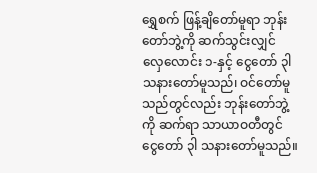ရွှေစက် ဖြန့်ချိတော်မူရာ ဘုန်းတော်ဘွဲ့ကို ဆက်သွင်းလျှင် လှေလောင်း ၁-နှင့် ငွေတော် ၃ါ သနားတော်မူသည်၊ ဝင်တော်မူသည်တွင်လည်း ဘုန်းတော်ဘွဲ့ကို ဆက်ရာ သာယာဝတီတွင် ငွေတော် ၃ါ သနားတော်မူသည်။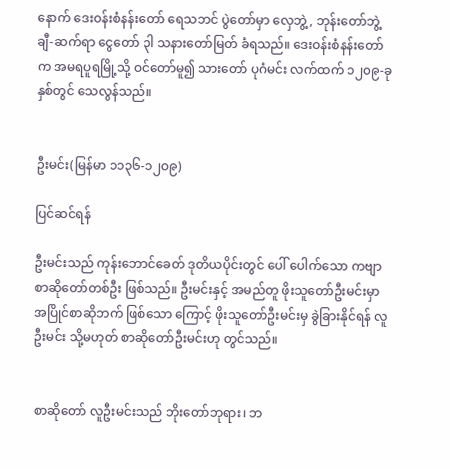နောက် ဒေးဝန်းစံနန်းတော် ရေသဘင် ပွဲတော်မှာ လှေဘွဲ့, ဘုန်းတော်ဘွဲ့ ချီ-ဆက်ရာ ငွေတော် ၃ါ သနားတော်မြတ် ခံရသည်။ ဒေးဝန်းစံနန်းတော်က အမရပူရမြို့သို့ ဝင်တော်မူ၍ သားတော် ပုဂံမင်း လက်ထက် ၁၂၀၉-ခုနှစ်တွင် သေလွန်သည်။


ဦးမင်း(မြန်မာ ၁၁၃၆-၁၂ဝ၉)

ပြင်ဆင်ရန်

ဦးမင်းသည် ကုန်းဘောင်ခေတ် ဒုတိယပိုင်းတွင် ပေါ် ပေါက်သော ကဗျာစာဆိုတော်တစ်ဦး ဖြစ်သည်။ ဦးမင်းနှင့် အမည်တူ ဖိုးသူတော်ဦးမင်းမှာ အပြိုင်စာဆိုဘက် ဖြစ်သော ကြောင့် ဖိုးသူတော်ဦးမင်းမှ ခွဲခြားနိုင်ရန် လူဦးမင်း သို့မဟုတ် စာဆိုတော်ဦးမင်းဟု တွင်သည်။


စာဆိုတော် လူဦးမင်းသည် ဘိုးတော်ဘုရား၊ ဘ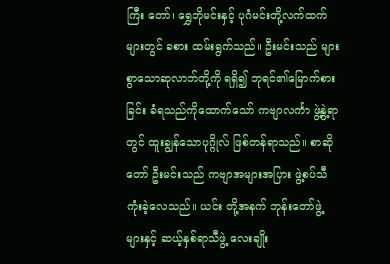ကြီး တော်၊ ရွှေဘိုမင်းနှင့် ပုဂံမင်းတို့လက်ထက်များတွင် ခစား ထမ်းရွက်သည်။ ဦးမင်းသည် များစွာသောဆုလာဘ်တို့ကို ရရှိ၍ ဘုရင်၏မြောက်စားခြင်း ခံရသည်ကိုထောက်သော် ကဗျာလင်္ကာ ဖွဲ့နွဲ့ရာတွင် ထူးချွန်သောပုဂ္ဂိုလ် ဖြစ်တန်ရာသည်။ စာဆိုတော် ဦးမင်းသည် ကဗျာအများအပြား ဖွဲ့စပ်သီကုံးခဲ့လေသည်။ ယင်း တို့အနက် ဘုန်းတော်ဖွဲ့များနှင့် ဆယ့်နှစ်ရာသီဖွဲ့ လေးချိုး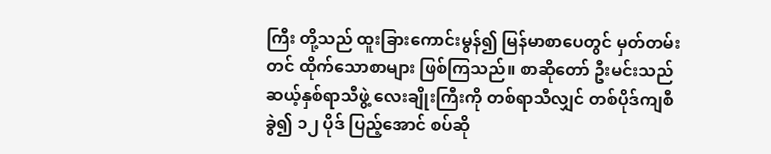ကြီး တို့သည် ထူးခြားကောင်းမွန်၍ မြန်မာစာပေတွင် မှတ်တမ်းတင် ထိုက်သောစာများ ဖြစ်ကြသည်။ စာဆိုတော် ဦးမင်းသည် ဆယ့်နှစ်ရာသီဖွဲ့ လေးချိုးကြီးကို တစ်ရာသီလျှင် တစ်ပိုဒ်ကျစီ ခွဲ၍ ၁၂ ပိုဒ် ပြည့်အောင် စပ်ဆို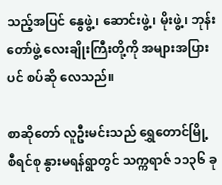သည့်အပြင် နွေဖွဲ့၊ ဆောင်းဖွဲ့၊ မိုးဖွဲ့၊ ဘုန်းတော်ဖွဲ့ လေးချိုးကြီးတို့ကို အများအပြားပင် စပ်ဆို လေသည်။

စာဆိုတော် လူဦးမင်းသည် ရွှေတောင်မြို့ စီရင်စု နွားမရန်ရွာတွင် သက္ကရာဇ် ၁၁၃၆ ခု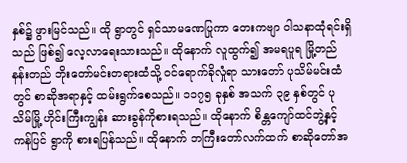နှစ်၌ ဖွားမြင်သည်။ ထို ရွာတွင် ရှင်သာမဏေပြုကာ တေးကဗျာ ဝါသနာထုံရင်းရှိသည် ဖြစ်၍ လေ့လာရေးသားသည်။ ထိုနောက် လူထွက်၍ အမရပူရ မြို့တည် နန်းတည် ဘိုးတော်မင်းတရားထံသို့ ဝင်ရောက်ခိုလှုံရာ သားတော် ပုသိမ်မင်းထံတွင် စာဆိုအရာနှင့် ထမ်းရွက်စေသည်။ ၁၁၇၅ ခုနှစ် အသက် ၃၉ နှစ်တွင် ပုသိမ်မြို့ ဟိုင်းကြီးကျွန်း ဆားခွန်ကိုစားရသည်။ ထိုနောက် စိန္တကျော်ထင်ဘွဲ့နှင့် ကန်ပြင် ရွာကို စားရပြန်သည်။ ထိုနောက် ဘကြီးတော်လက်ထက် စာဆိုတော်အ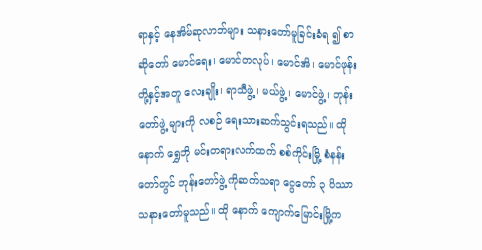ရာနှင့် နေအိမ်ဆုလာဘ်များ သနားတော်မူခြင်းခံရ ၍ စာဆိုတော် မောင်ရေး၊ မောင်တလုပ်၊ မောင်အိ၊ မောင်ဖုန်း တို့နှင့်အတူ လေးချိုး၊ ရာသီဖွဲ့၊ မယ်ဖွဲ့၊ မောင်ဖွဲ့၊ ဘုန်းတော်ဖွဲ့ များကို လစဉ် ရေးသားဆက်သွင်းရသည်။ ထိုနောက် ရွှေဘို မင်းတရားလက်ထက် စစ်ကိုင်းမြို့ စံနန်းတော်တွင် ဘုန်းတော်ဖွဲ့ ကိုဆက်သရာ ငွေတော် ၃ ပိဿာ သနားတော်မူသည်။ ထို နောက် ကျောက်မြောင်းမြို့က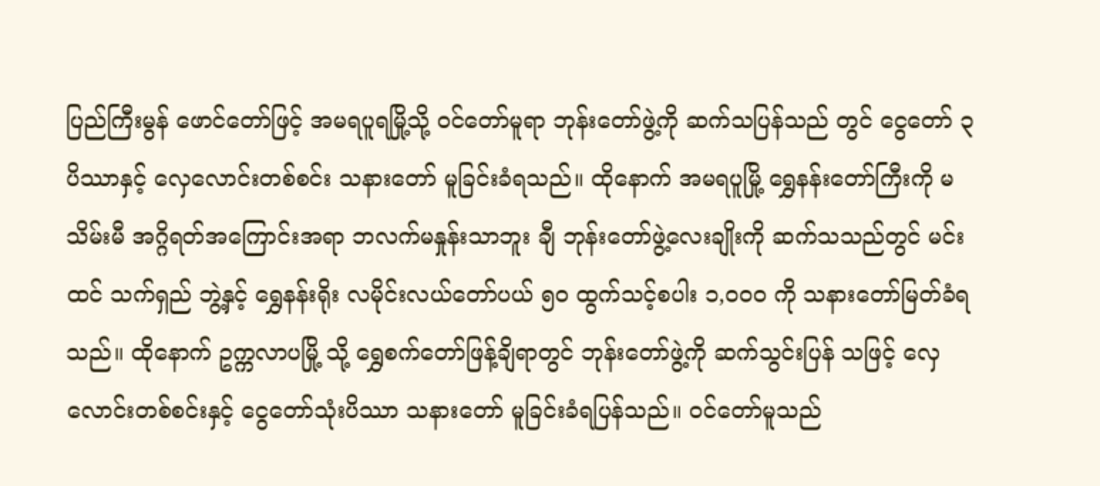ပြည်ကြီးမွန် ဖောင်တော်ဖြင့် အမရပူရမြို့သို့ ဝင်တော်မူရာ ဘုန်းတော်ဖွဲ့ကို ဆက်သပြန်သည် တွင် ငွေတော် ၃ ပိဿာနှင့် လှေလောင်းတစ်စင်း သနားတော် မူခြင်းခံရသည်။ ထိုနောက် အမရပူမြို့ ရွှေနန်းတော်ကြီးကို မသိမ်းမီ အဂ္ဂိရတ်အကြောင်းအရာ ဘလက်မနှုန်းသာဘူး ချီ ဘုန်းတော်ဖွဲ့လေးချိုးကို ဆက်သသည်တွင် မင်းထင် သက်ရှည် ဘွဲ့နှင့် ရွှေနန်းရိုး လမိုင်းလယ်တော်ပယ် ၅ဝ ထွက်သင့်စပါး ၁,ဝဝဝ ကို သနားတော်မြတ်ခံရသည်။ ထိုနောက် ဥက္ကလာပမြို့ သို့ ရွှေစက်တော်ဖြန့်ချိရာတွင် ဘုန်းတော်ဖွဲ့ကို ဆက်သွင်းပြန် သဖြင့် လှေလောင်းတစ်စင်းနှင့် ငွေတော်သုံးပိဿာ သနားတော် မူခြင်းခံရပြန်သည်။ ဝင်တော်မူသည်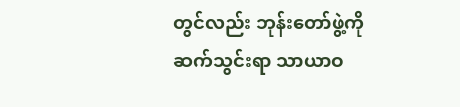တွင်လည်း ဘုန်းတော်ဖွဲ့ကို ဆက်သွင်းရာ သာယာဝ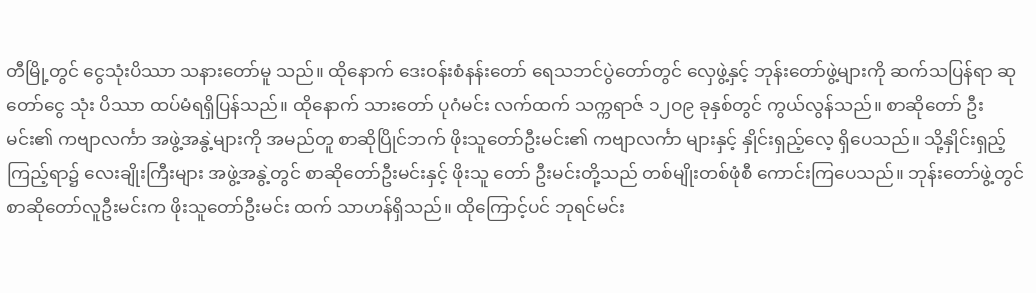တီမြို့တွင် ငွေသုံးပိဿာ သနားတော်မူ သည်။ ထိုနောက် ဒေးဝန်းစံနန်းတော် ရေသဘင်ပွဲတော်တွင် လှေဖွဲ့နှင့် ဘုန်းတော်ဖွဲ့များကို ဆက်သပြန်ရာ ဆုတော်ငွေ သုံး ပိဿာ ထပ်မံရရှိပြန်သည်။ ထိုနောက် သားတော် ပုဂံမင်း လက်ထက် သက္ကရာဇ် ၁၂ဝ၉ ခုနှစ်တွင် ကွယ်လွန်သည်။ စာဆိုတော် ဦးမင်း၏ ကဗျာလင်္ကာ အဖွဲ့အနွဲ့များကို အမည်တူ စာဆိုပြိုင်ဘက် ဖိုးသူတော်ဦးမင်း၏ ကဗျာလင်္ကာ များနှင့် နှိုင်းရှည့်လေ့ ရှိပေသည်။ သို့နှိုင်းရှည့်ကြည့်ရာ၌ လေးချိုးကြီးများ အဖွဲ့အနွဲ့တွင် စာဆိုတော်ဦးမင်းနှင့် ဖိုးသူ တော် ဦးမင်းတို့သည် တစ်မျိုးတစ်ဖုံစီ ကောင်းကြပေသည်။ ဘုန်းတော်ဖွဲ့တွင် စာဆိုတော်လူဦးမင်းက ဖိုးသူတော်ဦးမင်း ထက် သာဟန်ရှိသည်။ ထိုကြောင့်ပင် ဘုရင်မင်း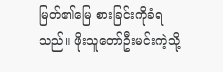မြတ်၏မြေ စားခြင်းကိုခံရသည်။ ဖိုးသူတော်ဦးမင်းကဲ့သို့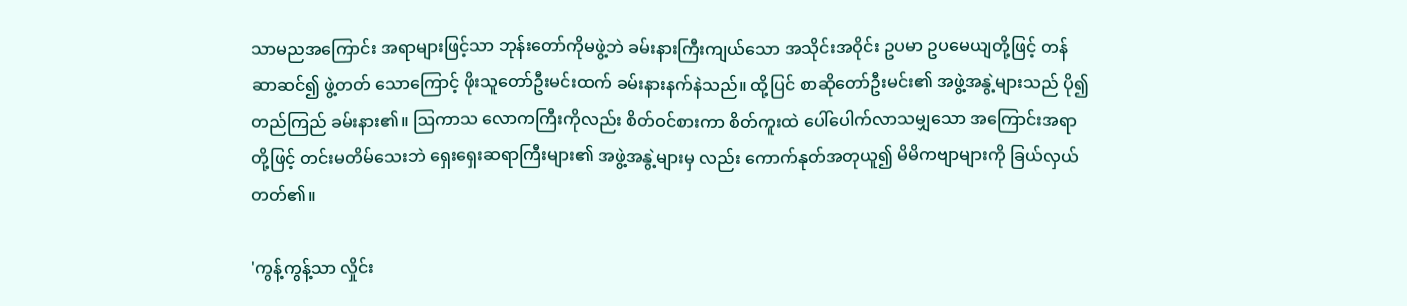သာမညအကြောင်း အရာများဖြင့်သာ ဘုန်းတော်ကိုမဖွဲ့ဘဲ ခမ်းနားကြီးကျယ်သော အသိုင်းအဝိုင်း ဥပမာ ဥပမေယျတို့ဖြင့် တန်ဆာဆင်၍ ဖွဲ့တတ် သောကြောင့် ဖိုးသူတော်ဦးမင်းထက် ခမ်းနားနက်နဲသည်။ ထို့ပြင် စာဆိုတော်ဦးမင်း၏ အဖွဲ့အနွဲ့များသည် ပို၍တည်ကြည် ခမ်းနား၏။ ဩကာသ လောကကြီးကိုလည်း စိတ်ဝင်စားကာ စိတ်ကူးထဲ ပေါ်ပေါက်လာသမျှသော အကြောင်းအရာတို့ဖြင့် တင်းမတိမ်သေးဘဲ ရှေးရှေးဆရာကြီးများ၏ အဖွဲ့အနွဲ့များမှ လည်း ကောက်နုတ်အတုယူ၍ မိမိကဗျာများကို ခြယ်လှယ် တတ်၏။

'ကွန့်ကွန့်သာ လှိုင်း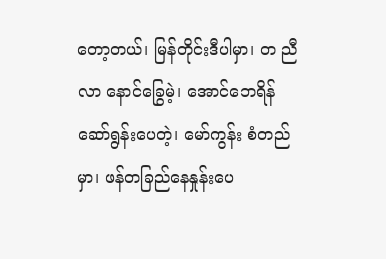တော့တယ်၊ မြန်တိုင်းဒီပါမှာ၊ တ ညီလာ နောင်ခြွေမဲ့၊ အောင်ဘေရိန် ဆော်ရွန်းပေတဲ့၊ မော်ကွန်း စံတည်မှာ၊ ဖန်တခြည်နေနှုန်းပေ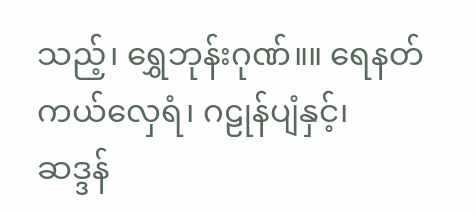သည့်၊ ရွှေဘုန်းဂုဏ်။။ ရေနတ်ကယ်လှေရံ၊ ဂဠုန်ပျံနှင့်၊ ဆဒ္ဒန်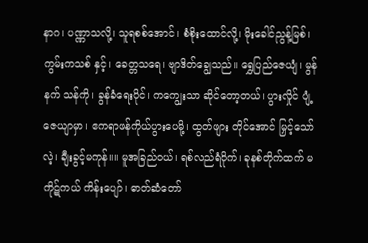နာဂ၊ ပဏ္ဏာသလို့၊ သူရစစ်အောင်၊ စံစိုးထောင်လို့၊ မိုးခေါင်ညွန့်မြစ်၊ ကွမ်းကသစ် နှင့်၊ ခေတ္တသရေ၊ ဗျာဒိတ်ချွေသည်။ ရွှေပြည်ဇေယျံ၊ မွန်နက် သန်ကို၊ ခွန်ခံရေးပိုင်၊ ကကျွေးသာ ဆိုင်တော့တယ်၊ ပွားလှိုင် ပျံ့ဇေယျာမှာ၊ ဧကရာဖန်ကိုယ်ပွားပေမို့၊ ထွတ်ဖျား တိုင်အောင် မြှင့်သော်လဲ့၊ ချီးခွင့်မကုန်။။ မူအခြည်ဝယ်၊ ရစ်လည်ရံဝိုက်၊ ခုနစ်တိုက်ထက် မကိုဋ်ကယ် ကိန်းပျော်၊ ဓာတ်ဆံတော်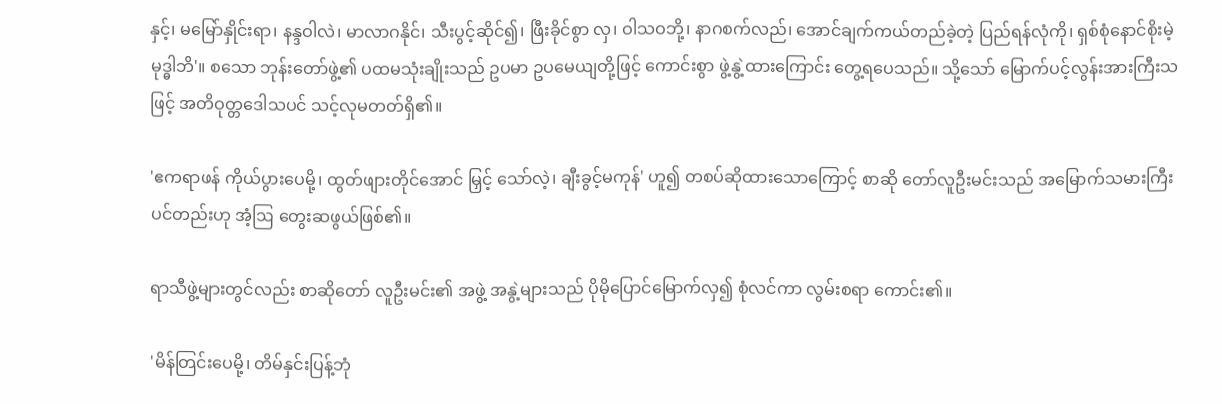နှင့်၊ မမြော်နှိုင်းရာ၊ နန္ဒဝါလဲ၊ မာလာဂနိုင်၊ သီးပွင့်ဆိုင်၍၊ ဖြီးခိုင်စွာ လှ၊ ဝါသဝဘို့၊ နာဂစက်လည်၊ အောင်ချက်ကယ်တည်ခဲ့တဲ့ ပြည်ရန်လုံကို၊ ရှစ်စုံနောင်စိုးမဲ့ မုဒ္ဓါဘိ'။ စသော ဘုန်းတော်ဖွဲ့၏ ပထမသုံးချိုးသည် ဥပမာ ဥပမေယျတို့ဖြင့် ကောင်းစွာ ဖွဲ့နွဲ့ထားကြောင်း တွေ့ရပေသည်။ သို့သော် မြောက်ပင့်လွန်းအားကြီးသဖြင့် အတိဝုတ္တဒေါသပင် သင့်လုမတတ်ရှိ၏။

'ဧကရာဖန် ကိုယ်ပွားပေမို့၊ ထွတ်ဖျားတိုင်အောင် မြှင့် သော်လဲ့၊ ချီးခွင့်မကုန်' ဟူ၍ တစပ်ဆိုထားသောကြောင့် စာဆို တော်လူဦးမင်းသည် အမြောက်သမားကြီးပင်တည်းဟု အံ့ဩ တွေးဆဖွယ်ဖြစ်၏။

ရာသီဖွဲ့များတွင်လည်း စာဆိုတော် လူဦးမင်း၏ အဖွဲ့ အနွဲ့များသည် ပိုမိုပြောင်မြောက်လှ၍ စုံလင်ကာ လွမ်းစရာ ကောင်း၏။

'မိန်တြင်းပေမို့၊ တိမ်နှင်းပြန့်ဘုံ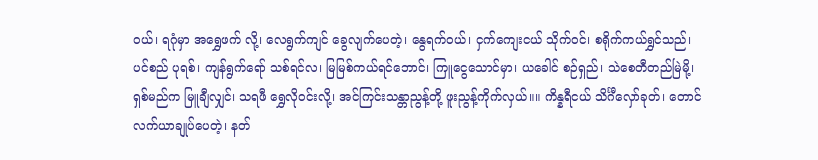ဝယ်၊ ရဂုံမှာ အရွှေဖက် လို့၊ လေရွက်ကျင် ခွေလျက်ပေတဲ့၊ နွေရက်ဝယ်၊ ငှက်ကျေးငယ် သိုက်ဝင်၊ စရိုက်ကယ်ရွှင်သည်၊ ပင်စည် ပုရစ်၊ ကျန်ရွက်ရော် သစ်ရင်လ၊ မြမြစ်ကယ်ရင်ဘောင်၊ ကြူငွေသောင်မှာ၊ ယခေါင် စဉ်ရှည်၊ သဲစေတီတည်မြဲမို့၊ ရှစ်မည်က မြူချီလျှင်၊ သရဖီ ရွှေလိုဝင်းလို့၊ အင်ကြင်းသန္တာညွန့်တို့ ဖူးညွန့်ကိုက်လှယ်။။ ကိန္နရီငယ် သိင်္ဂီလှော်ခုတ်၊ တောင်လက်ယာချုပ်ပေတဲ့၊ နတ်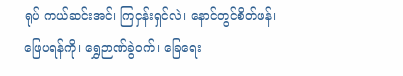ရုပ် ကယ်ဆင်းအင်၊ ကြငှန်းရှင်လဲ၊ နောင်တွင်စိတ်ဖန်၊ ဖြေပရန်ကို၊ ရွှေဉာဏ်ခွဲဝက်၊ ခြေရေး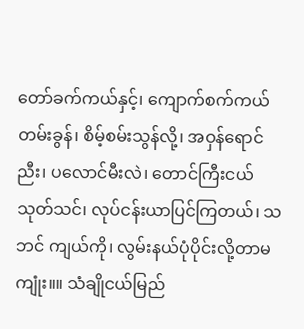တော်ခက်ကယ်နှင့်၊ ကျောက်စက်ကယ် တမ်းခွန်၊ စိမ့်စမ်းသွန်လို့၊ အဝှန်ရောင်ညီး၊ ပလောင်မီးလဲ၊ တောင်ကြီးငယ်သုတ်သင်၊ လုပ်ငန်းယာပြင်ကြတယ်၊ သဘင် ကျယ်ကို၊ လွမ်းနယ်ပုံပိုင်းလို့တာမကျုံး။။ သံချိုငယ်မြည်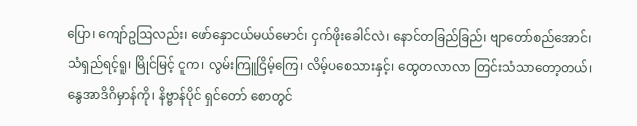ပြော၊ ကျော်ဥဩလည်း၊ ဖော်နှောငယ်မယ်မောင်၊ ငှက်ဖိုးခေါင်လဲ၊ နောင်တခြည်ခြည်၊ ဗျာတော်စည်အောင်၊ သံရှည်ရင့်ရူ၊ မြိုင်မြင့် ငူက၊ လွမ်းကြူငြိမ့်ကြေ၊ လိမ့်ပစေသားနှင့်၊ ထွေတလာလာ တြင်းသံသာတော့တယ်၊ နွေအာဒိဂိမှာန်ကို၊ နိဗ္ဗာန်ပိုင် ရှင်တော် စောတွင်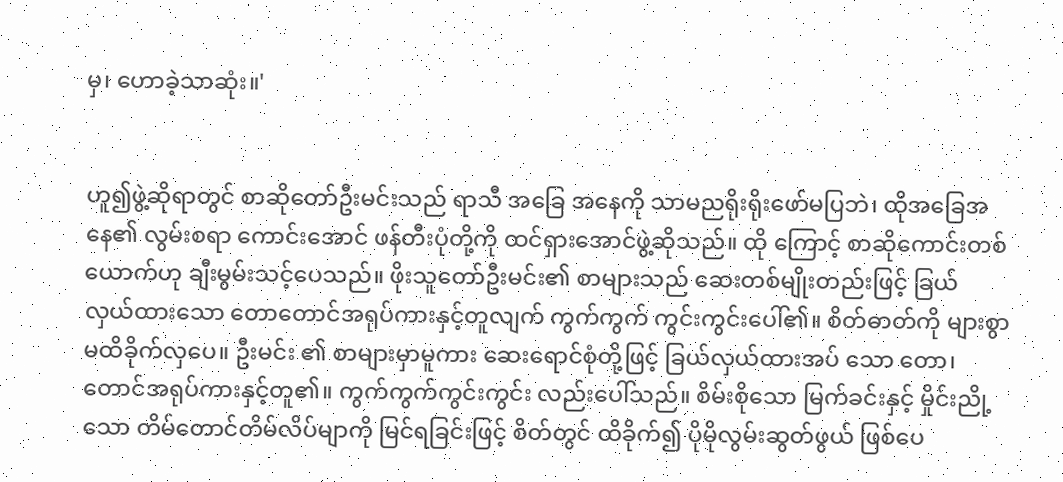မှ၊ ဟောခဲ့သာဆုံး။'


ဟူ၍ဖွဲ့ဆိုရာတွင် စာဆိုတော်ဦးမင်းသည် ရာသီ အခြေ အနေကို သာမညရိုးရိုးဖော်မပြဘဲ၊ ထိုအခြေအနေ၏ လွမ်းစရာ ကောင်းအောင် ဖန်တီးပုံတို့ကို ထင်ရှားအောင်ဖွဲ့ဆိုသည်။ ထို ကြောင့် စာဆိုကောင်းတစ်ယောက်ဟု ချီးမွမ်းသင့်ပေသည်။ ဖိုးသူတော်ဦးမင်း၏ စာများသည် ဆေးတစ်မျိုးတည်းဖြင့် ခြယ် လှယ်ထားသော တောတောင်အရုပ်ကားနှင့်တူလျက် ကွက်ကွက် ကွင်းကွင်းပေါ်၏။ စိတ်ဓာတ်ကို များစွာမထိခိုက်လှပေ။ ဦးမင်း ၏ စာများမှာမူကား ဆေးရောင်စုံတို့ဖြင့် ခြယ်လှယ်ထားအပ် သော တော၊ တောင်အရုပ်ကားနှင့်တူ၏။ ကွက်ကွက်ကွင်းကွင်း လည်းပေါ်သည်။ စိမ်းစိုသော မြက်ခင်းနှင့် မှိုင်းညို့သော တိမ်တောင်တိမ်လိပ်မျာကို မြင်ရခြင်းဖြင့် စိတ်တွင် ထိခိုက်၍ ပိုမိုလွမ်းဆွတ်ဖွယ် ဖြစ်ပေ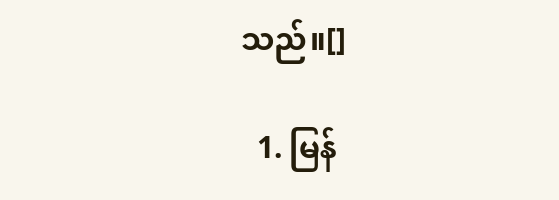သည်။[]

  1. မြန်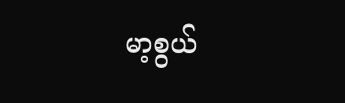မာ့စွယ်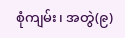စုံကျမ်း၊ အတွဲ(၉)